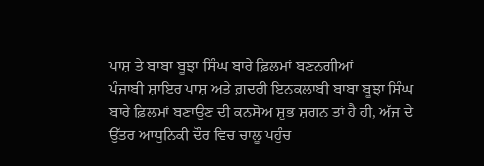ਪਾਸ਼ ਤੇ ਬਾਬਾ ਬੂਝਾ ਸਿੰਘ ਬਾਰੇ ਫ਼ਿਲਮਾਂ ਬਣਨਗੀਆਂ
ਪੰਜਾਬੀ ਸ਼ਾਇਰ ਪਾਸ਼ ਅਤੇ ਗ਼ਦਰੀ ਇਨਕਲਾਬੀ ਬਾਬਾ ਬੂਝਾ ਸਿੰਘ ਬਾਰੇ ਫ਼ਿਲਮਾਂ ਬਣਾਉਣ ਦੀ ਕਨਸੋਅ ਸ਼ੁਭ ਸ਼ਗਨ ਤਾਂ ਹੈ ਹੀ, ਅੱਜ ਦੇ ਉੱਤਰ ਆਧੁਨਿਕੀ ਦੌਰ ਵਿਚ ਚਾਲੂ ਪਹੁੰਚ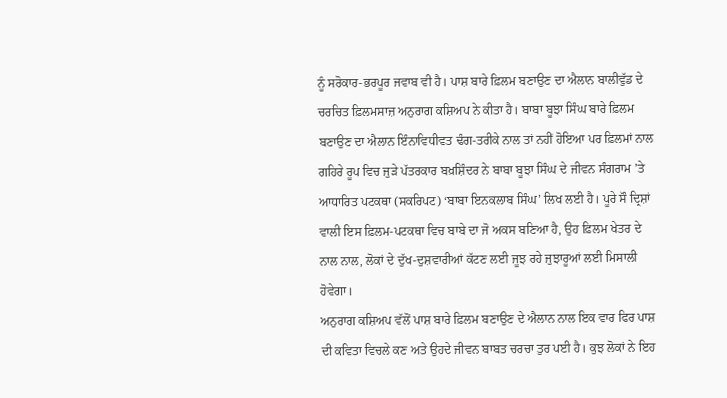ਨੂੰ ਸਰੋਕਾਰ-ਭਰਪੂਰ ਜਵਾਬ ਵੀ ਹੈ। ਪਾਸ਼ ਬਾਰੇ ਫ਼ਿਲਮ ਬਣਾਉਣ ਦਾ ਐਲਾਨ ਬਾਲੀਵੁੱਡ ਦੇ ਚਰਚਿਤ ਫ਼ਿਲਮਸਾਜ਼ ਅਨੁਰਾਗ ਕਸ਼ਿਅਪ ਨੇ ਕੀਤਾ ਹੈ। ਬਾਬਾ ਬੂਝਾ ਸਿੰਘ ਬਾਰੇ ਫ਼ਿਲਮ ਬਣਾਉਣ ਦਾ ਐਲਾਨ ਇੰਨਾਵਿਧੀਵਤ ਢੰਗ-ਤਰੀਕੇ ਨਾਲ ਤਾਂ ਨਹੀਂ ਹੋਇਆ ਪਰ ਫ਼ਿਲਮਾਂ ਨਾਲ ਗਹਿਰੇ ਰੂਪ ਵਿਚ ਜੁੜੇ ਪੱਤਰਕਾਰ ਬਖ਼ਸ਼ਿੰਦਰ ਨੇ ਬਾਬਾ ਬੂਝਾ ਸਿੰਘ ਦੇ ਜੀਵਨ ਸੰਗਰਾਮ ’ਤੇ ਆਧਾਰਿਤ ਪਟਕਥਾ (ਸਕਰਿਪਟ) ‘ਬਾਬਾ ਇਨਕਲਾਬ ਸਿੰਘ’ ਲਿਖ ਲਈ ਹੈ। ਪੂਰੇ ਸੌ ਦ੍ਰਿਸ਼ਾਂ ਵਾਲੀ ਇਸ ਫ਼ਿਲਮ-ਪਟਕਥਾ ਵਿਚ ਬਾਬੇ ਦਾ ਜੋ ਅਕਸ ਬਣਿਆ ਹੈ, ਉਹ ਫ਼ਿਲਮ ਖੇਤਰ ਦੇ ਨਾਲ ਨਾਲ, ਲੋਕਾਂ ਦੇ ਦੁੱਖ-ਦੁਸ਼ਵਾਰੀਆਂ ਕੱਟਣ ਲਈ ਜੂਝ ਰਹੇ ਜੁਝਾਰੂਆਂ ਲਈ ਮਿਸਾਲੀ ਹੋਵੇਗਾ।
ਅਨੁਰਾਗ ਕਸ਼ਿਅਪ ਵੱਲੋਂ ਪਾਸ਼ ਬਾਰੇ ਫ਼ਿਲਮ ਬਣਾਉਣ ਦੇ ਐਲਾਨ ਨਾਲ ਇਕ ਵਾਰ ਫਿਰ ਪਾਸ਼ ਦੀ ਕਵਿਤਾ ਵਿਚਲੇ ਕਣ ਅਤੇ ਉਹਦੇ ਜੀਵਨ ਬਾਬਤ ਚਰਚਾ ਤੁਰ ਪਈ ਹੈ। ਕੁਝ ਲੋਕਾਂ ਨੇ ਇਹ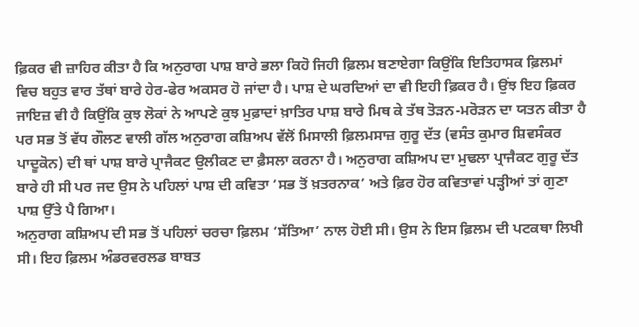ਫ਼ਿਕਰ ਵੀ ਜ਼ਾਹਿਰ ਕੀਤਾ ਹੈ ਕਿ ਅਨੁਰਾਗ ਪਾਸ਼ ਬਾਰੇ ਭਲਾ ਕਿਹੋ ਜਿਹੀ ਫ਼ਿਲਮ ਬਣਾਏਗਾ ਕਿਉਂਕਿ ਇਤਿਹਾਸਕ ਫ਼ਿਲਮਾਂ ਵਿਚ ਬਹੁਤ ਵਾਰ ਤੱਥਾਂ ਬਾਰੇ ਹੇਰ-ਫੇਰ ਅਕਸਰ ਹੋ ਜਾਂਦਾ ਹੈ। ਪਾਸ਼ ਦੇ ਘਰਦਿਆਂ ਦਾ ਵੀ ਇਹੀ ਫ਼ਿਕਰ ਹੈ। ਉਂਝ ਇਹ ਫ਼ਿਕਰ ਜਾਇਜ਼ ਵੀ ਹੈ ਕਿਉਂਕਿ ਕੁਝ ਲੋਕਾਂ ਨੇ ਆਪਣੇ ਕੁਝ ਮੁਫ਼ਾਦਾਂ ਖ਼ਾਤਿਰ ਪਾਸ਼ ਬਾਰੇ ਮਿਥ ਕੇ ਤੱਥ ਤੋੜਨ-ਮਰੋੜਨ ਦਾ ਯਤਨ ਕੀਤਾ ਹੈ ਪਰ ਸਭ ਤੋਂ ਵੱਧ ਗੌਲਣ ਵਾਲੀ ਗੱਲ ਅਨੁਰਾਗ ਕਸ਼ਿਅਪ ਵੱਲੋਂ ਮਿਸਾਲੀ ਫ਼ਿਲਮਸਾਜ਼ ਗੁਰੂ ਦੱਤ (ਵਸੰਤ ਕੁਮਾਰ ਸ਼ਿਵਸੰਕਰ ਪਾਦੂਕੋਨ) ਦੀ ਥਾਂ ਪਾਸ਼ ਬਾਰੇ ਪ੍ਰਾਜੈਕਟ ਉਲੀਕਣ ਦਾ ਫ਼ੈਸਲਾ ਕਰਨਾ ਹੈ। ਅਨੁਰਾਗ ਕਸ਼ਿਅਪ ਦਾ ਮੁਢਲਾ ਪ੍ਰਾਜੈਕਟ ਗੁਰੂ ਦੱਤ ਬਾਰੇ ਹੀ ਸੀ ਪਰ ਜਦ ਉਸ ਨੇ ਪਹਿਲਾਂ ਪਾਸ਼ ਦੀ ਕਵਿਤਾ ‘ਸਭ ਤੋਂ ਖ਼ਤਰਨਾਕ’ ਅਤੇ ਫ਼ਿਰ ਹੋਰ ਕਵਿਤਾਵਾਂ ਪੜ੍ਹੀਆਂ ਤਾਂ ਗੁਣਾ ਪਾਸ਼ ਉੱਤੇ ਪੈ ਗਿਆ।
ਅਨੁਰਾਗ ਕਸ਼ਿਅਪ ਦੀ ਸਭ ਤੋਂ ਪਹਿਲਾਂ ਚਰਚਾ ਫ਼ਿਲਮ ‘ਸੱਤਿਆ’ ਨਾਲ ਹੋਈ ਸੀ। ਉਸ ਨੇ ਇਸ ਫ਼ਿਲਮ ਦੀ ਪਟਕਥਾ ਲਿਖੀ ਸੀ। ਇਹ ਫ਼ਿਲਮ ਅੰਡਰਵਰਲਡ ਬਾਬਤ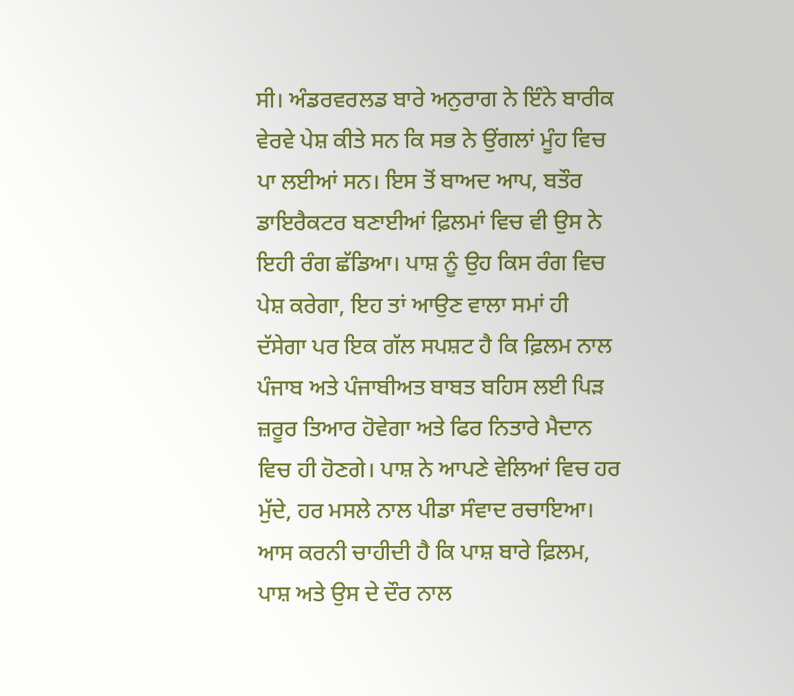ਸੀ। ਅੰਡਰਵਰਲਡ ਬਾਰੇ ਅਨੁਰਾਗ ਨੇ ਇੰਨੇ ਬਾਰੀਕ ਵੇਰਵੇ ਪੇਸ਼ ਕੀਤੇ ਸਨ ਕਿ ਸਭ ਨੇ ਉਂਗਲਾਂ ਮੂੰਹ ਵਿਚ ਪਾ ਲਈਆਂ ਸਨ। ਇਸ ਤੋਂ ਬਾਅਦ ਆਪ, ਬਤੌਰ ਡਾਇਰੈਕਟਰ ਬਣਾਈਆਂ ਫ਼ਿਲਮਾਂ ਵਿਚ ਵੀ ਉਸ ਨੇ ਇਹੀ ਰੰਗ ਛੱਡਿਆ। ਪਾਸ਼ ਨੂੰ ਉਹ ਕਿਸ ਰੰਗ ਵਿਚ ਪੇਸ਼ ਕਰੇਗਾ, ਇਹ ਤਾਂ ਆਉਣ ਵਾਲਾ ਸਮਾਂ ਹੀ ਦੱਸੇਗਾ ਪਰ ਇਕ ਗੱਲ ਸਪਸ਼ਟ ਹੈ ਕਿ ਫ਼ਿਲਮ ਨਾਲ ਪੰਜਾਬ ਅਤੇ ਪੰਜਾਬੀਅਤ ਬਾਬਤ ਬਹਿਸ ਲਈ ਪਿੜ ਜ਼ਰੂਰ ਤਿਆਰ ਹੋਵੇਗਾ ਅਤੇ ਫਿਰ ਨਿਤਾਰੇ ਮੈਦਾਨ ਵਿਚ ਹੀ ਹੋਣਗੇ। ਪਾਸ਼ ਨੇ ਆਪਣੇ ਵੇਲਿਆਂ ਵਿਚ ਹਰ ਮੁੱਦੇ, ਹਰ ਮਸਲੇ ਨਾਲ ਪੀਡਾ ਸੰਵਾਦ ਰਚਾਇਆ। ਆਸ ਕਰਨੀ ਚਾਹੀਦੀ ਹੈ ਕਿ ਪਾਸ਼ ਬਾਰੇ ਫ਼ਿਲਮ, ਪਾਸ਼ ਅਤੇ ਉਸ ਦੇ ਦੌਰ ਨਾਲ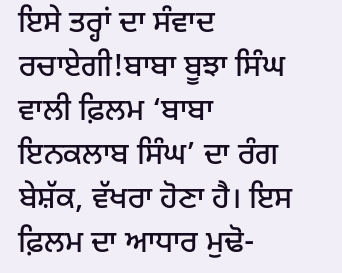ਇਸੇ ਤਰ੍ਹਾਂ ਦਾ ਸੰਵਾਦ ਰਚਾਏਗੀ!ਬਾਬਾ ਬੂਝਾ ਸਿੰਘ ਵਾਲੀ ਫ਼ਿਲਮ ‘ਬਾਬਾ ਇਨਕਲਾਬ ਸਿੰਘ’ ਦਾ ਰੰਗ ਬੇਸ਼ੱਕ, ਵੱਖਰਾ ਹੋਣਾ ਹੈ। ਇਸ ਫ਼ਿਲਮ ਦਾ ਆਧਾਰ ਮੁਢੋ-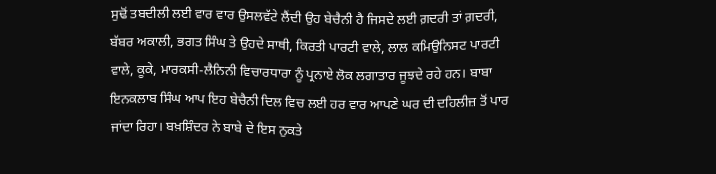ਸੁਢੋਂ ਤਬਦੀਲੀ ਲਈ ਵਾਰ ਵਾਰ ਉਸਲਵੱਟੇ ਲੈਂਦੀ ਉਹ ਬੇਚੈਨੀ ਹੈ ਜਿਸਦੇ ਲਈ ਗ਼ਦਰੀ ਤਾਂ ਗ਼ਦਰੀ, ਬੱਬਰ ਅਕਾਲੀ, ਭਗਤ ਸਿੰਘ ਤੇ ਉਹਦੇ ਸਾਥੀ, ਕਿਰਤੀ ਪਾਰਟੀ ਵਾਲੇ, ਲਾਲ ਕਮਿਉਨਿਸਟ ਪਾਰਟੀ ਵਾਲੇ, ਕੂਕੇ, ਮਾਰਕਸੀ-ਲੈਨਿਨੀ ਵਿਚਾਰਧਾਰਾ ਨੂੰ ਪ੍ਰਨਾਏ ਲੋਕ ਲਗਾਤਾਰ ਜੂਝਦੇ ਰਹੇ ਹਨ। ਬਾਬਾ ਇਨਕਲਾਬ ਸਿੰਘ ਆਪ ਇਹ ਬੇਚੈਨੀ ਦਿਲ ਵਿਚ ਲਈ ਹਰ ਵਾਰ ਆਪਣੇ ਘਰ ਦੀ ਦਹਿਲੀਜ਼ ਤੋਂ ਪਾਰ ਜਾਂਦਾ ਰਿਹਾ। ਬਖ਼ਸ਼ਿੰਦਰ ਨੇ ਬਾਬੇ ਦੇ ਇਸ ਨੁਕਤੇ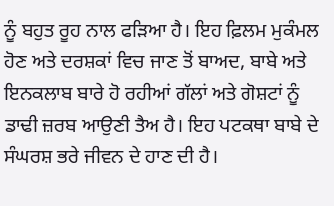ਨੂੰ ਬਹੁਤ ਰੂਹ ਨਾਲ ਫੜਿਆ ਹੈ। ਇਹ ਫ਼ਿਲਮ ਮੁਕੰਮਲ ਹੋਣ ਅਤੇ ਦਰਸ਼ਕਾਂ ਵਿਚ ਜਾਣ ਤੋਂ ਬਾਅਦ, ਬਾਬੇ ਅਤੇ ਇਨਕਲਾਬ ਬਾਰੇ ਹੋ ਰਹੀਆਂ ਗੱਲਾਂ ਅਤੇ ਗੋਸ਼ਟਾਂ ਨੂੰ ਡਾਢੀ ਜ਼ਰਬ ਆਉਣੀ ਤੈਅ ਹੈ। ਇਹ ਪਟਕਥਾ ਬਾਬੇ ਦੇ ਸੰਘਰਸ਼ ਭਰੇ ਜੀਵਨ ਦੇ ਹਾਣ ਦੀ ਹੈ।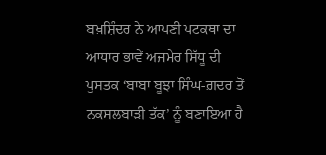ਬਖ਼ਸ਼ਿੰਦਰ ਨੇ ਆਪਣੀ ਪਟਕਥਾ ਦਾ ਆਧਾਰ ਭਾਵੇਂ ਅਜਮੇਰ ਸਿੱਧੂ ਦੀ ਪੁਸਤਕ ‘ਬਾਬਾ ਬੂਝਾ ਸਿੰਘ-ਗ਼ਦਰ ਤੋਂ ਨਕਸਲਬਾੜੀ ਤੱਕ’ ਨੂੰ ਬਣਾਇਆ ਹੈ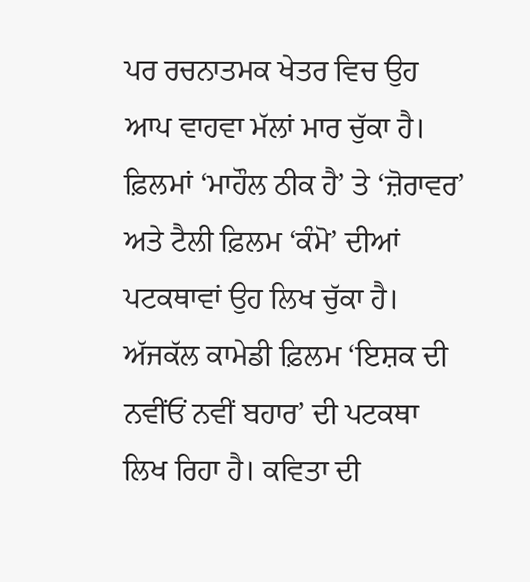ਪਰ ਰਚਨਾਤਮਕ ਖੇਤਰ ਵਿਚ ਉਹ ਆਪ ਵਾਹਵਾ ਮੱਲਾਂ ਮਾਰ ਚੁੱਕਾ ਹੈ। ਫ਼ਿਲਮਾਂ ‘ਮਾਹੌਲ ਠੀਕ ਹੈ’ ਤੇ ‘ਜ਼ੋਰਾਵਰ’ ਅਤੇ ਟੈਲੀ ਫ਼ਿਲਮ ‘ਕੰਮੋ’ ਦੀਆਂ ਪਟਕਥਾਵਾਂ ਉਹ ਲਿਖ ਚੁੱਕਾ ਹੈ। ਅੱਜਕੱਲ ਕਾਮੇਡੀ ਫ਼ਿਲਮ ‘ਇਸ਼ਕ ਦੀ ਨਵੀਂਓਂ ਨਵੀਂ ਬਹਾਰ’ ਦੀ ਪਟਕਥਾ ਲਿਖ ਰਿਹਾ ਹੈ। ਕਵਿਤਾ ਦੀ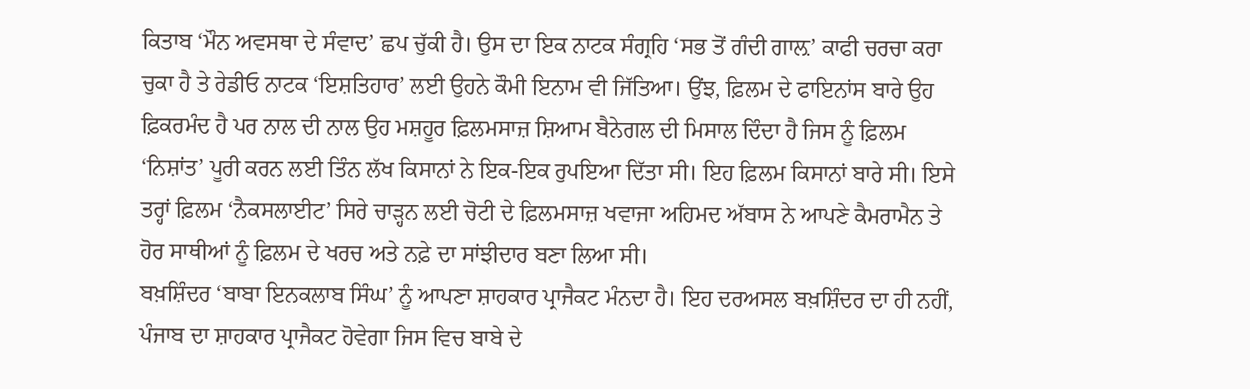ਕਿਤਾਬ ‘ਮੌਨ ਅਵਸਥਾ ਦੇ ਸੰਵਾਦ’ ਛਪ ਚੁੱਕੀ ਹੈ। ਉਸ ਦਾ ਇਕ ਨਾਟਕ ਸੰਗ੍ਰਹਿ ‘ਸਭ ਤੋਂ ਗੰਦੀ ਗਾਲ਼’ ਕਾਫੀ ਚਰਚਾ ਕਰਾ ਚੁਕਾ ਹੈ ਤੇ ਰੇਡੀਓ ਨਾਟਕ ‘ਇਸ਼ਤਿਹਾਰ’ ਲਈ ਉਹਨੇ ਕੌਮੀ ਇਨਾਮ ਵੀ ਜਿੱਤਿਆ। ਉਂਝ, ਫ਼ਿਲਮ ਦੇ ਫਾਇਨਾਂਸ ਬਾਰੇ ਉਹ ਫ਼ਿਕਰਮੰਦ ਹੈ ਪਰ ਨਾਲ ਦੀ ਨਾਲ ਉਹ ਮਸ਼ਹੂਰ ਫ਼ਿਲਮਸਾਜ਼ ਸ਼ਿਆਮ ਬੈਨੇਗਲ ਦੀ ਮਿਸਾਲ ਦਿੰਦਾ ਹੈ ਜਿਸ ਨੂੰ ਫ਼ਿਲਮ ‘ਨਿਸ਼ਾਂਤ’ ਪੂਰੀ ਕਰਨ ਲਈ ਤਿੰਨ ਲੱਖ ਕਿਸਾਨਾਂ ਨੇ ਇਕ-ਇਕ ਰੁਪਇਆ ਦਿੱਤਾ ਸੀ। ਇਹ ਫ਼ਿਲਮ ਕਿਸਾਨਾਂ ਬਾਰੇ ਸੀ। ਇਸੇ ਤਰ੍ਹਾਂ ਫ਼ਿਲਮ ‘ਨੈਕਸਲਾਈਟ’ ਸਿਰੇ ਚਾੜ੍ਹਨ ਲਈ ਚੋਟੀ ਦੇ ਫ਼ਿਲਮਸਾਜ਼ ਖਵਾਜਾ ਅਹਿਮਦ ਅੱਬਾਸ ਨੇ ਆਪਣੇ ਕੈਮਰਾਮੈਨ ਤੇ ਹੋਰ ਸਾਥੀਆਂ ਨੂੰ ਫ਼ਿਲਮ ਦੇ ਖਰਚ ਅਤੇ ਨਫ਼ੇ ਦਾ ਸਾਂਝੀਦਾਰ ਬਣਾ ਲਿਆ ਸੀ।
ਬਖ਼ਸ਼ਿੰਦਰ ‘ਬਾਬਾ ਇਨਕਲਾਬ ਸਿੰਘ’ ਨੂੰ ਆਪਣਾ ਸ਼ਾਹਕਾਰ ਪ੍ਰਾਜੈਕਟ ਮੰਨਦਾ ਹੈ। ਇਹ ਦਰਅਸਲ ਬਖ਼ਸ਼ਿੰਦਰ ਦਾ ਹੀ ਨਹੀਂ, ਪੰਜਾਬ ਦਾ ਸ਼ਾਹਕਾਰ ਪ੍ਰਾਜੈਕਟ ਹੋਵੇਗਾ ਜਿਸ ਵਿਚ ਬਾਬੇ ਦੇ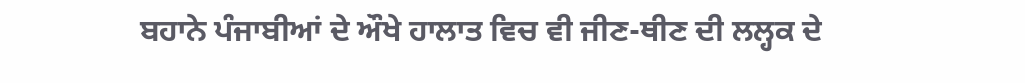ਬਹਾਨੇ ਪੰਜਾਬੀਆਂ ਦੇ ਔਖੇ ਹਾਲਾਤ ਵਿਚ ਵੀ ਜੀਣ-ਥੀਣ ਦੀ ਲਲ੍ਹਕ ਦੇ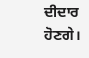ਦੀਦਾਰ ਹੋਣਗੇ।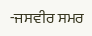-ਜਸਵੀਰ ਸਮਰ